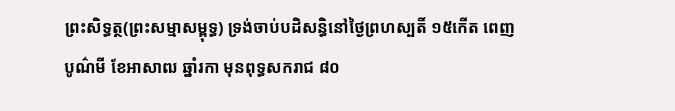ព្រះសិទ្ធត្ថ(ព្រះសម្មាសម្ពុទ្ធ) ទ្រង់ចាប់បដិសន្ធិនៅថ្ងៃព្រហស្បតិ៍ ១៥កើត ពេញបូណ៌មី ខែអាសាឍ ឆ្នាំរកា មុនពុទ្ធសករាជ ៨០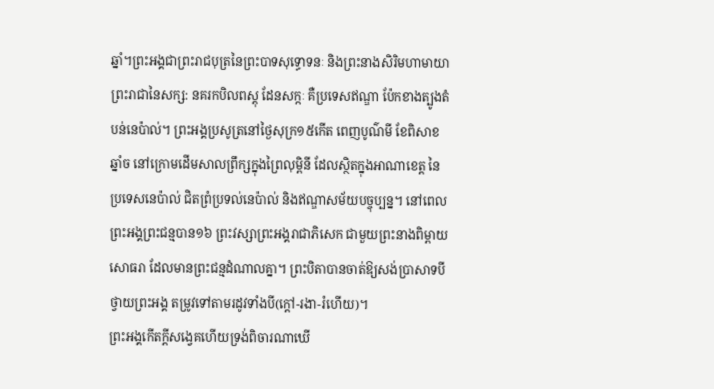ឆ្នាំ។ព្រះអង្គជាព្រះរាជបុត្រនៃព្រះបាទសុទ្ធោទនៈ និងព្រះនាងសិរិមហាមាយា ព្រះរាជានៃសក្ស: នគរកបិលពស្ដុ ដែនសក្កៈ គឺប្រទេសឥណ្ឌា ប៉ែកខាងត្បូងតំបន់នេប៉ាល់។ ព្រះអង្គប្រសូត្រនៅថ្ងៃសុក្រ១៥កើត ពេញបូណ៌មី ខែពិសាខ ឆ្នាំច នៅក្រោមដើមសាលព្រឹក្សក្នុងព្រៃលុម្ពិនី ដែលស្ថិតក្នុងអាណាខេត្ត នៃប្រទេសនេប៉ាល់ ជិតព្រំប្រទល់នេប៉ាល់ និងឥណ្ឌាសម័យបច្ចុប្បន្ន។ នៅពេលព្រះអង្គព្រះជន្មបាន១៦ ព្រះវស្សាព្រះអង្គរាជាភិសេក ជាមួយព្រះនាងពិម្ពាយសោធរា ដែលមានព្រះជន្មដំណាលគ្នា។ ព្រះបិតាបានចាត់ឱ្យសង់ប្រាសាទបីថ្វាយព្រះអង្គ តម្រូវទៅតាមរដូវទាំងបី(ក្តៅ-រងា-រំហើយ)។
ព្រះអង្គកើតក្ដីសង្វេគហើយទ្រង់ពិចារណាឃើ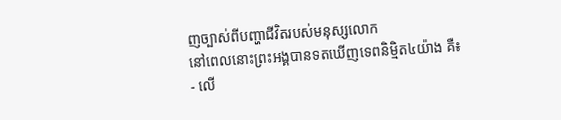ញច្បាស់ពីបញ្ហាជីវិតរបស់មនុស្សលោក
នៅពេលនោះព្រះអង្គបានទតឃើញទេពនិម្មិត៤យ៉ាង គឺ៖
- លើ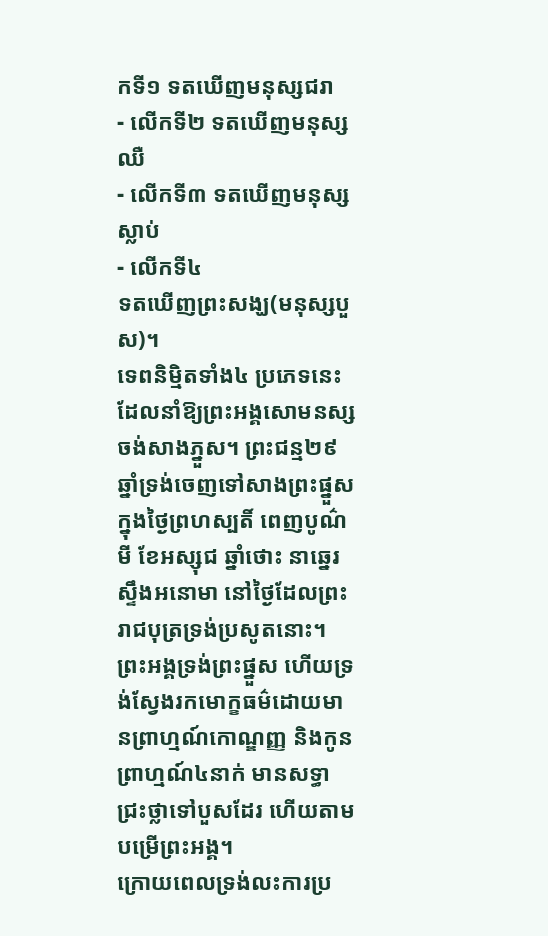កទី១ ទតឃើញមនុស្សជរា
- លើកទី២ ទតឃើញមនុស្សឈឺ
- លើកទី៣ ទតឃើញមនុស្សស្លាប់
- លើកទី៤
ទតឃើញព្រះសង្ឃ(មនុស្សបួស)។
ទេពនិមិ្មតទាំង៤ ប្រភេទនេះដែលនាំឱ្យព្រះអង្គសោមនស្សចង់សាងភ្នួស។ ព្រះជន្ម២៩ឆ្នាំទ្រង់ចេញទៅសាងព្រះផ្នួសក្នុងថ្ងៃព្រហស្បតិ៍ ពេញបូណ៌មី ខែអស្សុជ ឆ្នាំថោះ នាឆ្នេរស្ទឹងអនោមា នៅថ្ងៃដែលព្រះរាជបុត្រទ្រង់ប្រសូតនោះ។ ព្រះអង្គទ្រង់ព្រះផ្នួស ហើយទ្រង់ស្វែងរកមោក្ខធម៌ដោយមានព្រាហ្មណ៍កោណ្ឌញ្ញ និងកូនព្រាហ្មណ៍៤នាក់ មានសទ្ធាជ្រះថ្លាទៅបួសដែរ ហើយតាមបម្រើព្រះអង្គ។
ក្រោយពេលទ្រង់លះការប្រ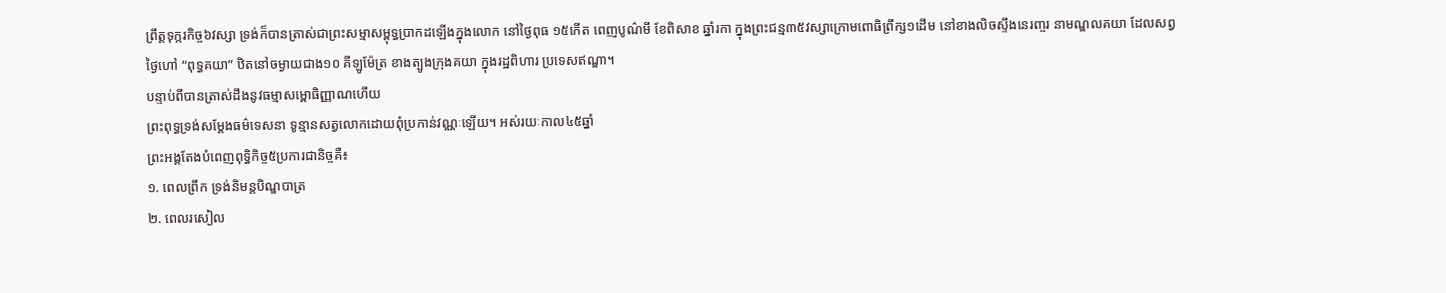ព្រឹត្តទុក្ករកិច្ច៦វស្សា ទ្រង់ក៏បានត្រាស់ជាព្រះសម្មាសម្ពុទ្ធប្រាកដឡើងក្នុងលោក នៅថ្ងៃពុធ ១៥កើត ពេញបូណ៌មី ខែពិសាខ ឆ្នាំរកា ក្នុងព្រះជន្ម៣៥វស្សាក្រោមពោធិព្រឹក្ស១ដើម នៅខាងលិចស្ទឹងនេរញ្ចរ នាមណ្ឌលគយា ដែលសព្វថ្ងៃហៅ “ពុទ្ធគយា” ឋិតនៅចម្ងាយជាង១០ គីឡូម៉ែត្រ ខាងត្បូងក្រុងគយា ក្នុងរដ្ឋពិហារ ប្រទេសឥណ្ឌា។
បន្ទាប់ពីបានត្រាស់ដឹងនូវធម្មាសម្ពោធិញ្ញាណហើយ
ព្រះពុទ្ធទ្រង់សម្តែងធម៌ទេសនា ទូន្មានសត្វលោកដោយពុំប្រកាន់វណ្ណៈឡើយ។ អស់រយៈកាល៤៥ឆ្នាំ
ព្រះអង្គតែងបំពេញពុទ្ធិកិច្ច៥ប្រការជានិច្ចគឺ៖
១. ពេលព្រឹក ទ្រង់និមន្តបិណ្ឌបាត្រ
២. ពេលរសៀល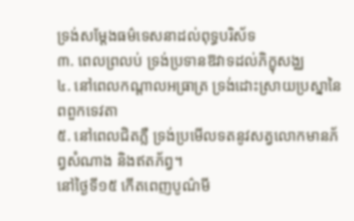ទ្រង់សម្ដែងធម៌ទេសនាដល់ពុទ្ធបរិស័ទ
៣. ពេលព្រលប់ ទ្រង់ប្រទានឱវាទដល់ភិក្ខុសង្ឈ
៤. នៅពេលកណ្តាលអធ្រាត្រ ទ្រង់ដោះស្រាយប្រស្នានៃពពួកទេវតា
៥. នៅពេលជិតភ្លឺ ទ្រង់ប្រមើលទតនូវសត្វលោកមានភ័ព្វសំណាង និងឥតភ័ព្វ។
នៅថ្ងៃទី១៥ កើតពេញបូណ៌មី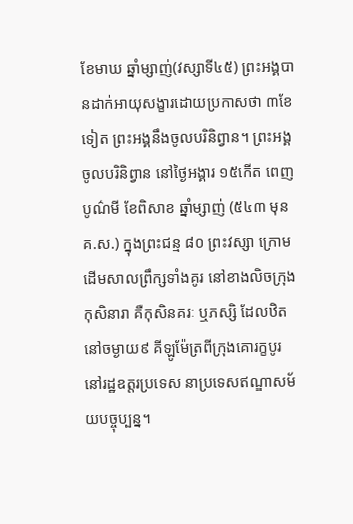ខែមាឃ ឆ្នាំម្សាញ់(វស្សាទី៤៥) ព្រះអង្គបានដាក់អាយុសង្ខារដោយប្រកាសថា ៣ខែទៀត ព្រះអង្គនឹងចូលបរិនិព្វាន។ ព្រះអង្គចូលបរិនិព្វាន នៅថ្ងៃអង្គារ ១៥កើត ពេញបូណ៌មី ខែពិសាខ ឆ្នាំម្សាញ់ (៥៤៣ មុន គ.ស.) ក្នុងព្រះជន្ម ៨០ ព្រះវស្សា ក្រោមដើមសាលព្រឹក្សទាំងគូរ នៅខាងលិចក្រុងកុសិនារា គឺកុសិនគរៈ ឬភស្សិ ដែលឋិតនៅចម្ងាយ៩ គីឡូម៉ែត្រពីក្រុងគោរក្ខបូរ នៅរដ្ឋឧត្ដរប្រទេស នាប្រទេសឥណ្ឌាសម័យបច្ចុប្បន្ន។